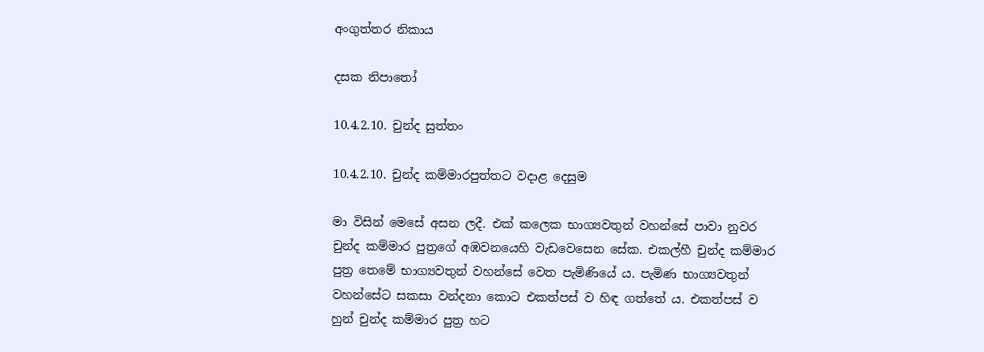අංගුත්තර නිකාය

දසක නිපාතෝ

10.4.2.10. චුන්ද සුත්තං

10.4.2.10. චුන්ද කම්මාරපුත්තට වදාළ දෙසුම

මා විසින් මෙසේ අසන ලදී. එක් කලෙක භාග්‍යවතුන් වහන්සේ පාවා නුවර චුන්ද කම්මාර පුත්‍රගේ අඹවනයෙහි වැඩවෙසෙන සේක. එකල්හී චුන්ද කම්මාර පුත්‍ර තෙමේ භාග්‍යවතුන් වහන්සේ වෙත පැමිණියේ ය. පැමිණ භාග්‍යවතුන් වහන්සේට සකසා වන්දනා කොට එකත්පස් ව හිඳ ගත්තේ ය. එකත්පස් ව හුන් චුන්ද කම්මාර පුත්‍ර හට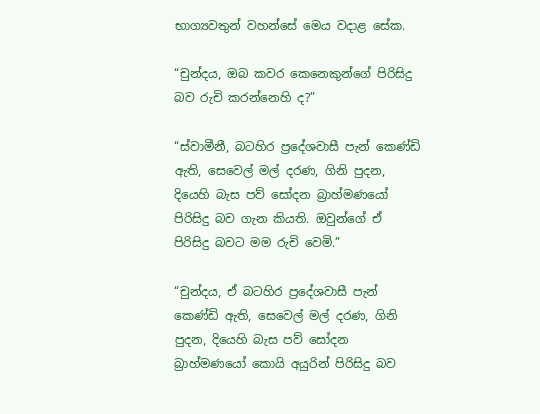භාග්‍යවතුන් වහන්සේ මෙය වදාළ සේක.

“චුන්දය, ඔබ කවර කෙනෙකුන්ගේ පිරිසිදු බව රුචි කරන්නෙහි ද?”

“ස්වාමීනී, බටහිර ප්‍රදේශවාසී පැන් කෙණ්ඩි ඇති, සෙවෙල් මල් දරණ, ගිනි පුදන, දියෙහි බැස පව් සෝදන බ්‍රාහ්මණයෝ පිරිසිදු බව ගැන කියති. ඔවුන්ගේ ඒ පිරිසිදු බවට මම රුචි වෙමි.”

“චුන්දය, ඒ බටහිර ප්‍රදේශවාසී පැන් කෙණ්ඩි ඇති, සෙවෙල් මල් දරණ, ගිනි පුදන, දියෙහි බැස පව් සෝදන බ්‍රාහ්මණයෝ කොයි අයුරින් පිරිසිදු බව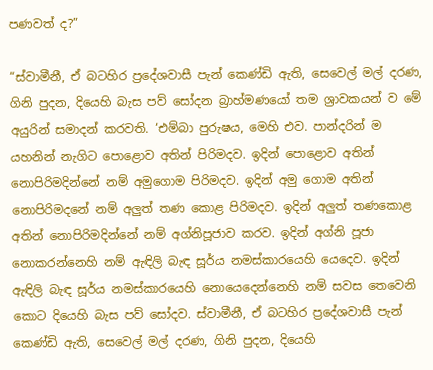පණවත් ද?”

“ස්වාමීනී, ඒ බටහිර ප්‍රදේශවාසී පැන් කෙණ්ඩි ඇති, සෙවෙල් මල් දරණ, ගිනි පුදන, දියෙහි බැස පව් සෝදන බ්‍රාහ්මණයෝ තම ශ්‍රාවකයන් ව මේ අයුරින් සමාදන් කරවති. ‘එම්බා පුරුෂය, මෙහි එව. පාන්දරින් ම යහනින් නැගිට පොළොව අතින් පිරිමදව. ඉදින් පොළොව අතින් නොපිරිමදින්නේ නම් අමුගොම පිරිමදව. ඉදින් අමු ගොම අතින් නොපිරිමදනේ නම් අලුත් තණ කොළ පිරිමදව. ඉදින් අලුත් තණකොළ අතින් නොපිරිමදින්නේ නම් අග්නිපූජාව කරව. ඉදින් අග්නි පූජා නොකරන්නෙහි නම් ඇඳිලි බැඳ සූර්ය නමස්කාරයෙහි යෙදෙව. ඉදින් ඇඳිලි බැඳ සූර්ය නමස්කාරයෙහි නොයෙදෙන්නෙහි නම් සවස තෙවෙනි කොට දියෙහි බැස පව් සෝදව. ස්වාමීනී, ඒ බටහිර ප්‍රදේශවාසී පැන් කෙණ්ඩි ඇති, සෙවෙල් මල් දරණ, ගිනි පුදන, දියෙහි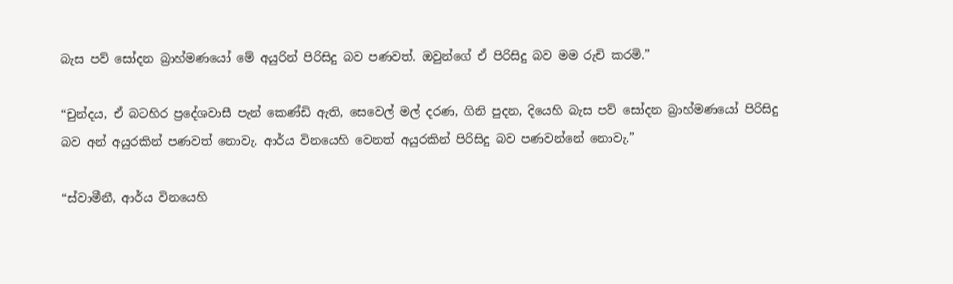බැස පව් සෝදන බ්‍රාහ්මණයෝ මේ අයුරින් පිරිසිදු බව පණවත්. ඔවුන්ගේ ඒ පිරිසිදු බව මම රුචි කරමි.”

“චුන්දය, ඒ බටහිර ප්‍රදේශවාසී පැන් කෙණ්ඩි ඇති, සෙවෙල් මල් දරණ, ගිනි පුදන, දියෙහි බැස පව් සෝදන බ්‍රාහ්මණයෝ පිරිසිදු බව අන් අයුරකින් පණවත් නොවැ. ආර්ය විනයෙහි වෙනත් අයුරකින් පිරිසිදු බව පණවන්නේ නොවැ.”

“ස්වාමීනී, ආර්ය විනයෙහි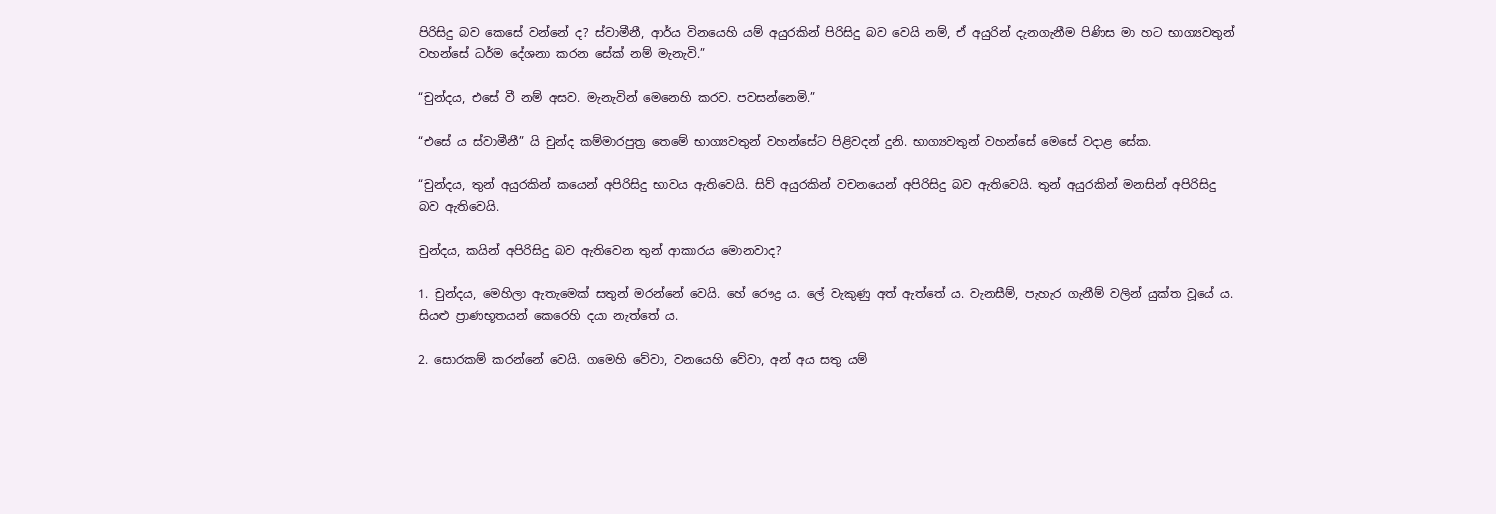පිරිසිදු බව කෙසේ වන්නේ ද? ස්වාමීනී, ආර්ය විනයෙහි යම් අයුරකින් පිරිසිදු බව වෙයි නම්, ඒ අයුරින් දැනගැනීම පිණිස මා හට භාග්‍යවතුන් වහන්සේ ධර්ම දේශනා කරන සේක් නම් මැනැවි.”

“චුන්දය, එසේ වී නම් අසව. මැනැවින් මෙනෙහි කරව. පවසන්නෙමි.”

“එසේ ය ස්වාමීනී” යි චුන්ද කම්මාරපුත්‍ර තෙමේ භාග්‍යවතුන් වහන්සේට පිළිවදන් දුනි. භාග්‍යවතුන් වහන්සේ මෙසේ වදාළ සේක.

“චුන්දය, තුන් අයුරකින් කයෙන් අපිරිසිදු භාවය ඇතිවෙයි. සිව් අයුරකින් වචනයෙන් අපිරිසිදු බව ඇතිවෙයි. තුන් අයුරකින් මනසින් අපිරිසිදු බව ඇතිවෙයි.

චුන්දය, කයින් අපිරිසිදු බව ඇතිවෙන තුන් ආකාරය මොනවාද?

1. චුන්දය, මෙහිලා ඇතැමෙක් සතුන් මරන්නේ වෙයි. හේ රෞද්‍ර ය. ලේ වැකුණු අත් ඇත්තේ ය. වැනසීම්, පැහැර ගැනීම් වලින් යුක්ත වූයේ ය. සියළු ප්‍රාණභූතයන් කෙරෙහි දයා නැත්තේ ය.

2. සොරකම් කරන්නේ වෙයි. ගමෙහි වේවා, වනයෙහි වේවා, අන් අය සතු යම්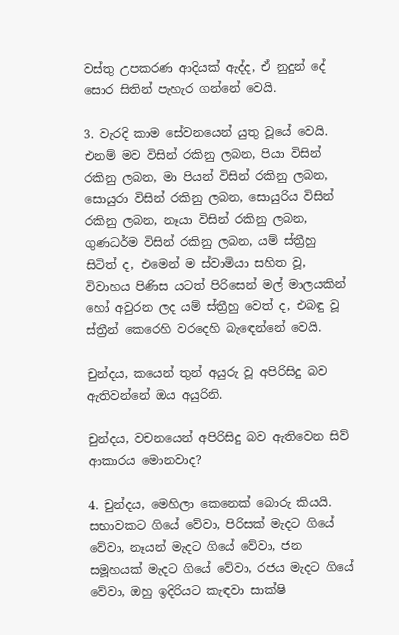වස්තු උපකරණ ආදියක් ඇද්ද, ඒ නුදුන් දේ සොර සිතින් පැහැර ගන්නේ වෙයි.

3. වැරදි කාම සේවනයෙන් යුතු වූයේ වෙයි. එනම් මව විසින් රකිනු ලබන, පියා විසින් රකිනු ලබන, මා පියන් විසින් රකිනු ලබන, සොයුරා විසින් රකිනු ලබන, සොයුරිය විසින් රකිනු ලබන, නෑයා විසින් රකිනු ලබන, ගුණධර්ම විසින් රකිනු ලබන, යම් ස්ත්‍රීහු සිටිත් ද, එමෙන් ම ස්වාමියා සහිත වූ, විවාහය පිණිස යටත් පිරිසෙන් මල් මාලයකින් හෝ අවුරන ලද යම් ස්ත්‍රීහු වෙත් ද, එබඳු වූ ස්ත්‍රීන් කෙරෙහි වරදෙහි බැඳෙන්නේ වෙයි.

චුන්දය, කයෙන් තුන් අයුරු වූ අපිරිසිදු බව ඇතිවන්නේ ඔය අයුරිනි.

චුන්දය, වචනයෙන් අපිරිසිදු බව ඇතිවෙන සිව් ආකාරය මොනවාද?

4. චුන්දය, මෙහිලා කෙනෙක් බොරු කියයි. සභාවකට ගියේ වේවා, පිරිසක් මැදට ගියේ වේවා, නෑයන් මැදට ගියේ වේවා, ජන සමූහයක් මැදට ගියේ වේවා, රජය මැදට ගියේ වේවා, ඔහු ඉදිරියට කැඳවා සාක්ෂි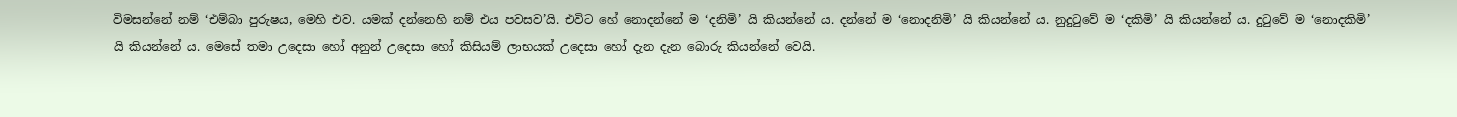විමසන්නේ නම් ‘එම්බා පුරුෂය, මෙහි එව. යමක් දන්නෙහි නම් එය පවසව’යි. එවිට හේ නොදන්නේ ම ‘දනිමි’ යි කියන්නේ ය. දන්නේ ම ‘නොදනිමි’ යි කියන්නේ ය. නුදුටුවේ ම ‘දකිමි’ යි කියන්නේ ය. දුටුවේ ම ‘නොදකිමි’ යි කියන්නේ ය. මෙසේ තමා උදෙසා හෝ අනුන් උදෙසා හෝ කිසියම් ලාභයක් උදෙසා හෝ දැන දැන බොරු කියන්නේ වෙයි.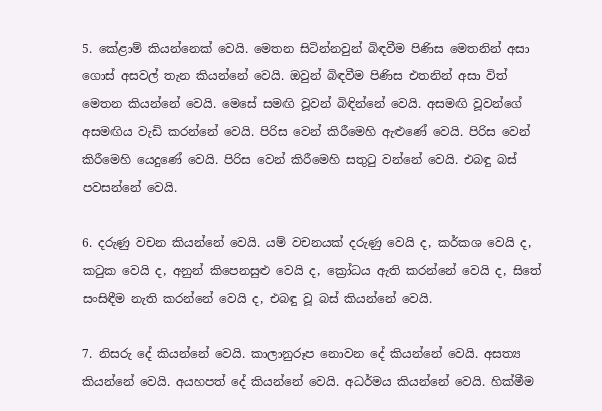5. කේළාම් කියන්නෙක් වෙයි. මෙතන සිටින්නවුන් බිඳවීම පිණිස මෙතනින් අසා ගොස් අසවල් තැන කියන්නේ වෙයි. ඔවුන් බිඳවීම පිණිස එතනින් අසා විත් මෙතන කියන්නේ වෙයි. මෙසේ සමඟි වූවන් බිඳින්නේ වෙයි. අසමඟි වූවන්ගේ අසමඟිය වැඩි කරන්නේ වෙයි. පිරිස වෙන් කිරීමෙහි ඇළුණේ වෙයි. පිරිස වෙන් කිරීමෙහි යෙදුණේ වෙයි. පිරිස වෙන් කිරීමෙහි සතුටු වන්නේ වෙයි. එබඳු බස් පවසන්නේ වෙයි.

6. දරුණු වචන කියන්නේ වෙයි. යම් වචනයක් දරුණු වෙයි ද, කර්කශ වෙයි ද, කටුක වෙයි ද, අනුන් කිපෙනසුළු වෙයි ද, ක්‍රෝධය ඇති කරන්නේ වෙයි ද, සිතේ සංසිඳීම නැති කරන්නේ වෙයි ද, එබඳු වූ බස් කියන්නේ වෙයි.

7. නිසරු දේ කියන්නේ වෙයි. කාලානුරූප නොවන දේ කියන්නේ වෙයි. අසත්‍ය කියන්නේ වෙයි. අයහපත් දේ කියන්නේ වෙයි. අධර්මය කියන්නේ වෙයි. හික්මීම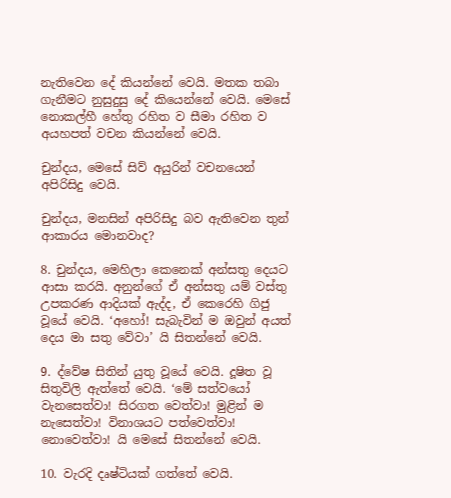නැතිවෙන දේ කියන්නේ වෙයි. මතක තබා ගැනීමට නුසුදුසු දේ කියෙන්නේ වෙයි. මෙසේ නොකල්හී හේතු රහිත ව සීමා රහිත ව අයහපත් වචන කියන්නේ වෙයි.

චුන්දය, මෙසේ සිව් අයුරින් වචනයෙන් අපිරිසිදු වෙයි.

චුන්දය, මනසින් අපිරිසිදු බව ඇතිවෙන තුන් ආකාරය මොනවාද?

8. චුන්දය, මෙහිලා කෙනෙක් අන්සතු දෙයට ආසා කරයි. අනුන්ගේ ඒ අන්සතු යම් වස්තු උපකරණ ආදියක් ඇද්ද, ඒ කෙරෙහි ගිජු වූයේ වෙයි. ‘අහෝ! සැබැවින් ම ඔවුන් අයත් දෙය මා සතු වේවා’ යි සිතන්නේ වෙයි.

9. ද්වේෂ සිතින් යුතු වූයේ වෙයි. දූෂිත වූ සිතුවිලි ඇත්තේ වෙයි. ‘මේ සත්වයෝ වැනසෙත්වා! සිරගත වෙත්වා! මුළින් ම නැසෙත්වා! විනාශයට පත්වෙත්වා! නොවෙත්වා! යි මෙසේ සිතන්නේ වෙයි.

10. වැරදි දෘෂ්ටියක් ගත්තේ වෙයි.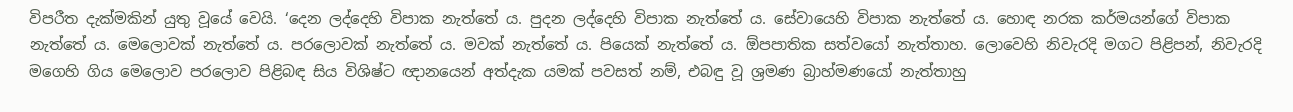විපරීත දැක්මකින් යුතු වූයේ වෙයි. ‘දෙන ලද්දෙහි විපාක නැත්තේ ය. පුදන ලද්දෙහි විපාක නැත්තේ ය. සේවායෙහි විපාක නැත්තේ ය. හොඳ නරක කර්මයන්ගේ විපාක නැත්තේ ය. මෙලොවක් නැත්තේ ය. පරලොවක් නැත්තේ ය. මවක් නැත්තේ ය. පියෙක් නැත්තේ ය. ඕපපාතික සත්වයෝ නැත්තාහ. ලොවෙහි නිවැරදි මගට පිළිපන්, නිවැරදි මගෙහි ගිය මෙලොව පරලොව පිළිබඳ සිය විශිෂ්ට ඥානයෙන් අත්දැක යමක් පවසත් නම්, එබඳු වූ ශ්‍රමණ බ්‍රාහ්මණයෝ නැත්තාහු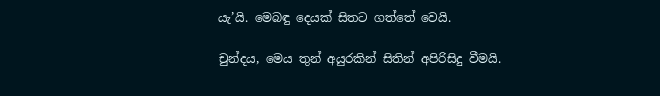යැ’යි. මෙබඳු දෙයක් සිතට ගත්තේ වෙයි.

චුන්දය, මෙය තුන් අයුරකින් සිතින් අපිරිසිදු වීමයි.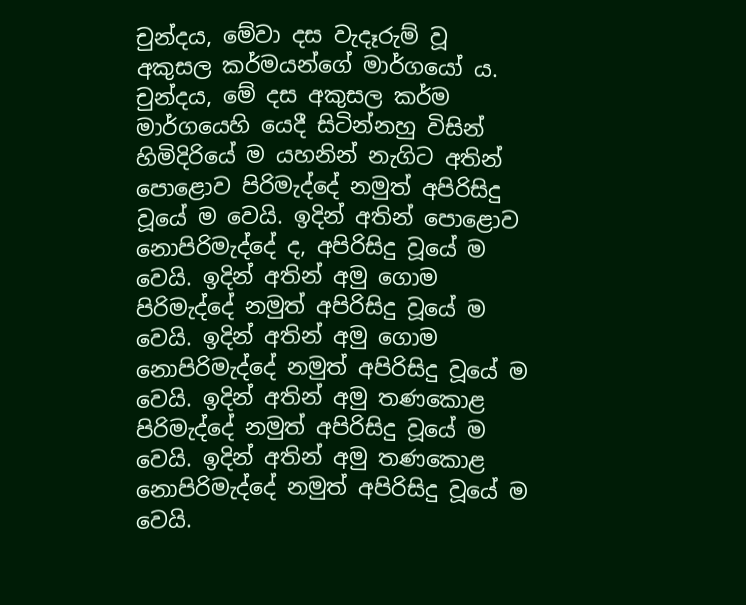චුන්දය, මේවා දස වැදෑරුම් වූ අකුසල කර්මයන්ගේ මාර්ගයෝ ය. චුන්දය, මේ දස අකුසල කර්ම මාර්ගයෙහි යෙදී සිටින්නහු විසින් හිමිදිරියේ ම යහනින් නැගිට අතින් පොළොව පිරිමැද්දේ නමුත් අපිරිසිදු වූයේ ම වෙයි. ඉදින් අතින් පොළොව නොපිරිමැද්දේ ද, අපිරිසිදු වූයේ ම වෙයි. ඉදින් අතින් අමු ගොම පිරිමැද්දේ නමුත් අපිරිසිදු වූයේ ම වෙයි. ඉදින් අතින් අමු ගොම නොපිරිමැද්දේ නමුත් අපිරිසිදු වූයේ ම වෙයි. ඉදින් අතින් අමු තණකොළ පිරිමැද්දේ නමුත් අපිරිසිදු වූයේ ම වෙයි. ඉදින් අතින් අමු තණකොළ නොපිරිමැද්දේ නමුත් අපිරිසිදු වූයේ ම වෙයි.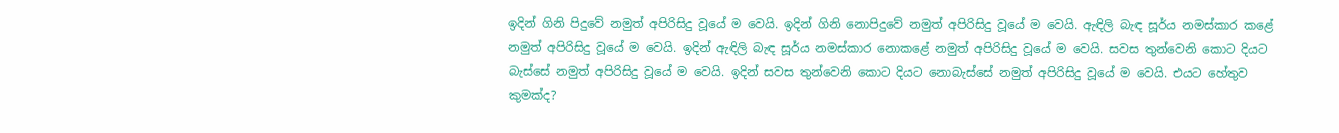ඉදින් ගිනි පිදුවේ නමුත් අපිරිසිදු වූයේ ම වෙයි. ඉදින් ගිනි නොපිදුවේ නමුත් අපිරිසිදු වූයේ ම වෙයි. ඇඳිලි බැඳ සූර්ය නමස්කාර කළේ නමුත් අපිරිසිදු වූයේ ම වෙයි. ඉදින් ඇඳිලි බැඳ සූර්ය නමස්කාර නොකළේ නමුත් අපිරිසිදු වූයේ ම වෙයි. සවස තුන්වෙනි කොට දියට බැස්සේ නමුත් අපිරිසිදු වූයේ ම වෙයි. ඉදින් සවස තුන්වෙනි කොට දියට නොබැස්සේ නමුත් අපිරිසිදු වූයේ ම වෙයි. එයට හේතුව කුමක්ද?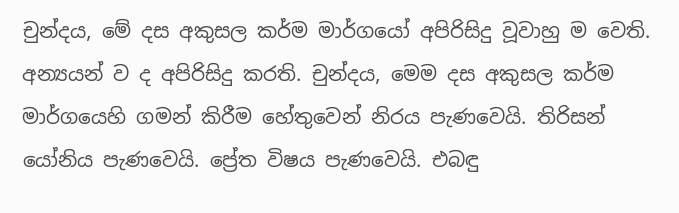චුන්දය, මේ දස අකුසල කර්ම මාර්ගයෝ අපිරිසිදු වූවාහු ම වෙති. අන්‍යයන් ව ද අපිරිසිදු කරති. චුන්දය, මෙම දස අකුසල කර්ම මාර්ගයෙහි ගමන් කිරීම හේතුවෙන් නිරය පැණවෙයි. තිරිසන් යෝනිය පැණවෙයි. ප්‍රේත විෂය පැණවෙයි. එබඳු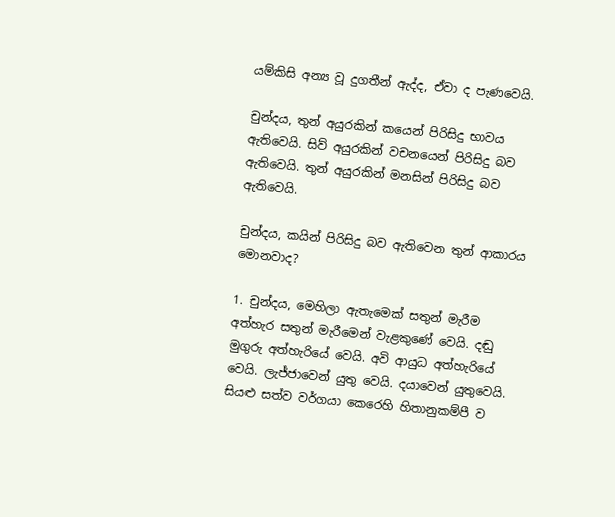යම්කිසි අන්‍ය වූ දුගතීන් ඇද්ද, ඒවා ද පැණවෙයි.

චුන්දය, තුන් අයුරකින් කයෙන් පිරිසිදු භාවය ඇතිවෙයි. සිව් අයුරකින් වචනයෙන් පිරිසිදු බව ඇතිවෙයි. තුන් අයුරකින් මනසින් පිරිසිදු බව ඇතිවෙයි.

චුන්දය, කයින් පිරිසිදු බව ඇතිවෙන තුන් ආකාරය මොනවාද?

1. චුන්දය, මෙහිලා ඇතැමෙක් සතුන් මැරීම අත්හැර සතුන් මැරීමෙන් වැළකුණේ වෙයි. දඬු මුගුරු අත්හැරියේ වෙයි. අවි ආයුධ අත්හැරියේ වෙයි. ලැජ්ජාවෙන් යුතු වෙයි. දයාවෙන් යුතුවෙයි. සියළු සත්ව වර්ගයා කෙරෙහි හිතානුකම්පී ව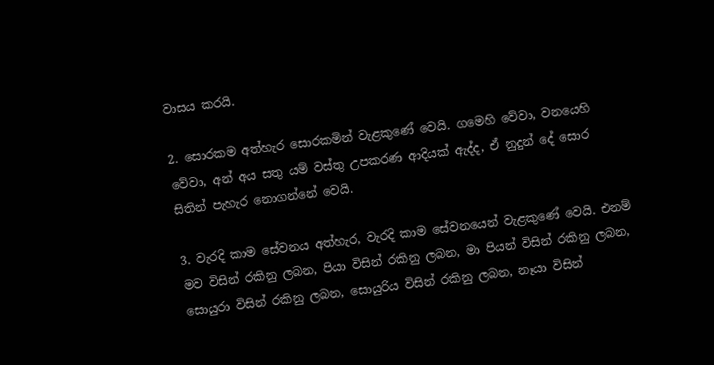වාසය කරයි.

2. සොරකම අත්හැර සොරකමින් වැළකුණේ වෙයි. ගමෙහි වේවා, වනයෙහි වේවා, අන් අය සතු යම් වස්තු උපකරණ ආදියක් ඇද්ද, ඒ නුදුන් දේ සොර සිතින් පැහැර නොගන්නේ වෙයි.

3. වැරදි කාම සේවනය අත්හැර, වැරදි කාම සේවනයෙන් වැළකුණේ වෙයි. එනම් මව විසින් රකිනු ලබන, පියා විසින් රකිනු ලබන, මා පියන් විසින් රකිනු ලබන, සොයුරා විසින් රකිනු ලබන, සොයුරිය විසින් රකිනු ලබන, නෑයා විසින්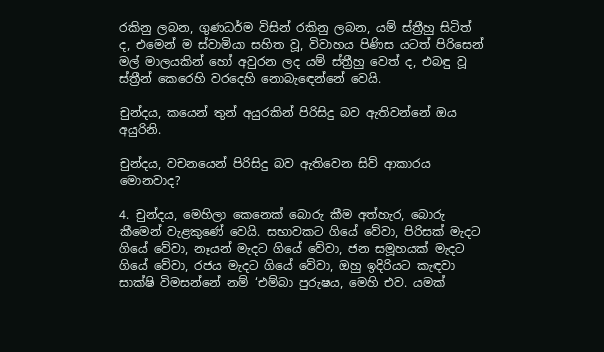රකිනු ලබන, ගුණධර්ම විසින් රකිනු ලබන, යම් ස්ත්‍රීහු සිටිත් ද, එමෙන් ම ස්වාමියා සහිත වූ, විවාහය පිණිස යටත් පිරිසෙන් මල් මාලයකින් හෝ අවුරන ලද යම් ස්ත්‍රීහු වෙත් ද, එබඳු වූ ස්ත්‍රීන් කෙරෙහි වරදෙහි නොබැඳෙන්නේ වෙයි.

චුන්දය, කයෙන් තුන් අයුරකින් පිරිසිදු බව ඇතිවන්නේ ඔය අයුරිනි.

චුන්දය, වචනයෙන් පිරිසිදු බව ඇතිවෙන සිව් ආකාරය මොනවාද?

4. චුන්දය, මෙහිලා කෙනෙක් බොරු කීම අත්හැර, බොරු කීමෙන් වැළකුණේ වෙයි. සභාවකට ගියේ වේවා, පිරිසක් මැදට ගියේ වේවා, නෑයන් මැදට ගියේ වේවා, ජන සමූහයක් මැදට ගියේ වේවා, රජය මැදට ගියේ වේවා, ඔහු ඉදිරියට කැඳවා සාක්ෂි විමසන්නේ නම් ‘එම්බා පුරුෂය, මෙහි එව. යමක්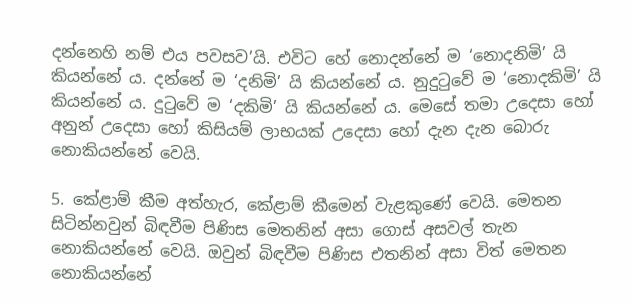දන්නෙහි නම් එය පවසව’යි. එවිට හේ නොදන්නේ ම ‘නොදනිමි’ යි කියන්නේ ය. දන්නේ ම ‘දනිමි’ යි කියන්නේ ය. නුදුටුවේ ම ‘නොදකිමි’ යි කියන්නේ ය. දුටුවේ ම ‘දකිමි’ යි කියන්නේ ය. මෙසේ තමා උදෙසා හෝ අනුන් උදෙසා හෝ කිසියම් ලාභයක් උදෙසා හෝ දැන දැන බොරු නොකියන්නේ වෙයි.

5. කේළාම් කීම අත්හැර, කේළාම් කීමෙන් වැළකුණේ වෙයි. මෙතන සිටින්නවුන් බිඳවීම පිණිස මෙතනින් අසා ගොස් අසවල් තැන නොකියන්නේ වෙයි. ඔවුන් බිඳවීම පිණිස එතනින් අසා විත් මෙතන නොකියන්නේ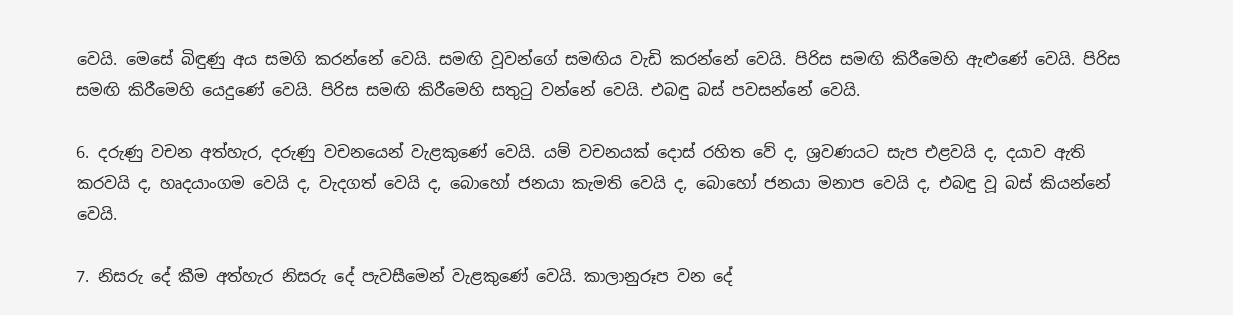වෙයි. මෙසේ බිඳුණු අය සමගි කරන්නේ වෙයි. සමඟි වූවන්ගේ සමඟිය වැඩි කරන්නේ වෙයි. පිරිස සමඟි කිරීමෙහි ඇළුණේ වෙයි. පිරිස සමඟි කිරීමෙහි යෙදුණේ වෙයි. පිරිස සමඟි කිරීමෙහි සතුටු වන්නේ වෙයි. එබඳු බස් පවසන්නේ වෙයි.

6. දරුණු වචන අත්හැර, දරුණු වචනයෙන් වැළකුණේ වෙයි. යම් වචනයක් දොස් රහිත වේ ද, ශ්‍රවණයට සැප එළවයි ද, දයාව ඇති කරවයි ද, හෘදයාංගම වෙයි ද, වැදගත් වෙයි ද, බොහෝ ජනයා කැමති වෙයි ද, බොහෝ ජනයා මනාප වෙයි ද, එබඳු වූ බස් කියන්නේ වෙයි.

7. නිසරු දේ කීම අත්හැර නිසරු දේ පැවසීමෙන් වැළකුණේ වෙයි. කාලානුරූප වන දේ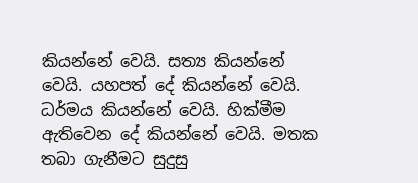කියන්නේ වෙයි. සත්‍ය කියන්නේ වෙයි. යහපත් දේ කියන්නේ වෙයි. ධර්මය කියන්නේ වෙයි. හික්මීම ඇතිවෙන දේ කියන්නේ වෙයි. මතක තබා ගැනීමට සුදුසු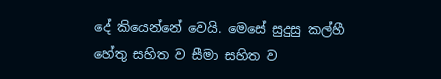දේ කියෙන්නේ වෙයි. මෙසේ සුදුසු කල්හී හේතු සහිත ව සීමා සහිත ව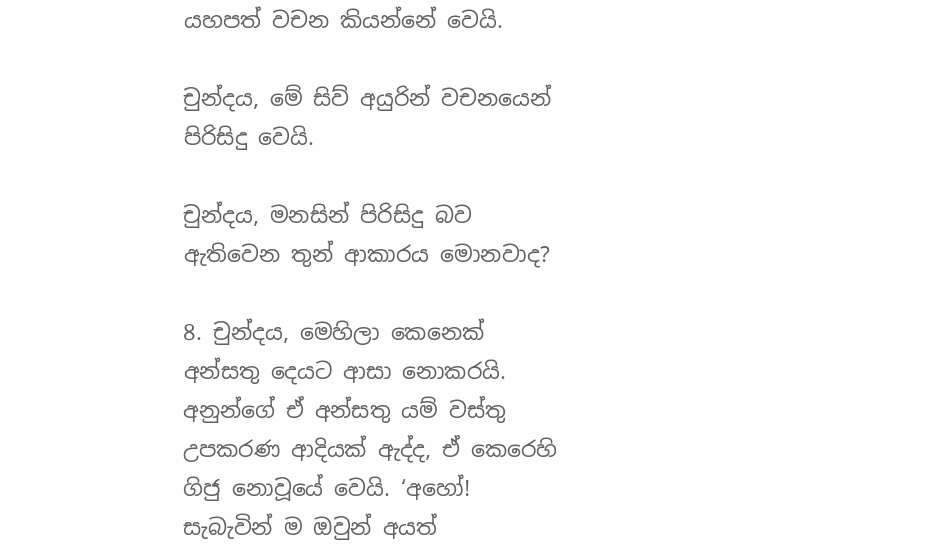යහපත් වචන කියන්නේ වෙයි.

චුන්දය, මේ සිව් අයුරින් වචනයෙන් පිරිසිදු වෙයි.

චුන්දය, මනසින් පිරිසිදු බව ඇතිවෙන තුන් ආකාරය මොනවාද?

8. චුන්දය, මෙහිලා කෙනෙක් අන්සතු දෙයට ආසා නොකරයි. අනුන්ගේ ඒ අන්සතු යම් වස්තු උපකරණ ආදියක් ඇද්ද, ඒ කෙරෙහි ගිජු නොවූයේ වෙයි. ‘අහෝ! සැබැවින් ම ඔවුන් අයත්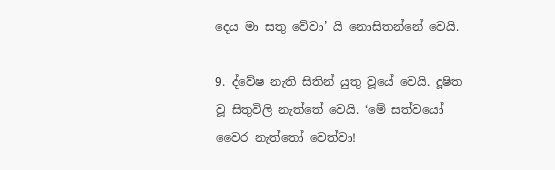දෙය මා සතු වේවා’ යි නොසිතන්නේ වෙයි.

9. ද්වේෂ නැති සිතින් යුතු වූයේ වෙයි. දූෂිත වූ සිතුවිලි නැත්තේ වෙයි. ‘මේ සත්වයෝ වෛර නැත්තෝ වෙත්වා!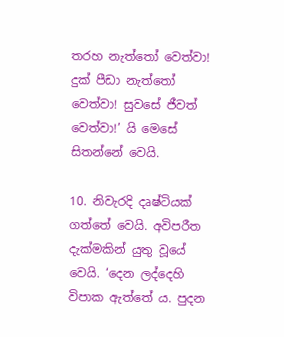තරහ නැත්තෝ වෙත්වා! දුක් පීඩා නැත්තෝ වෙත්වා! සුවසේ ජීවත් වෙත්වා!’ යි මෙසේ සිතන්නේ වෙයි.

10. නිවැරදි දෘෂ්ටියක් ගත්තේ වෙයි. අවිපරීත දැක්මකින් යුතු වූයේ වෙයි. ‘දෙන ලද්දෙහි විපාක ඇත්තේ ය. පුදන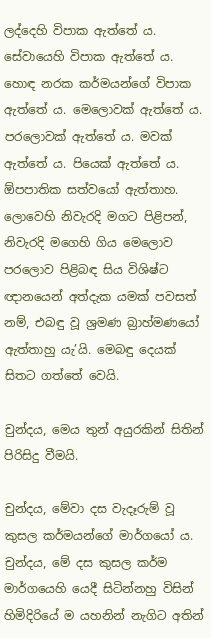ලද්දෙහි විපාක ඇත්තේ ය. සේවායෙහි විපාක ඇත්තේ ය. හොඳ නරක කර්මයන්ගේ විපාක ඇත්තේ ය. මෙලොවක් ඇත්තේ ය. පරලොවක් ඇත්තේ ය. මවක් ඇත්තේ ය. පියෙක් ඇත්තේ ය. ඕපපාතික සත්වයෝ ඇත්තාහ. ලොවෙහි නිවැරදි මගට පිළිපන්, නිවැරදි මගෙහි ගිය මෙලොව පරලොව පිළිබඳ සිය විශිෂ්ට ඥානයෙන් අත්දැක යමක් පවසත් නම්, එබඳු වූ ශ්‍රමණ බ්‍රාහ්මණයෝ ඇත්තාහු යැ’යි. මෙබඳු දෙයක් සිතට ගත්තේ වෙයි.

චුන්දය, මෙය තුන් අයුරකින් සිතින් පිරිසිදු වීමයි.

චුන්දය, මේවා දස වැදෑරුම් වූ කුසල කර්මයන්ගේ මාර්ගයෝ ය. චුන්දය, මේ දස කුසල කර්ම මාර්ගයෙහි යෙදී සිටින්නහු විසින් හිමිදිරියේ ම යහනින් නැගිට අතින්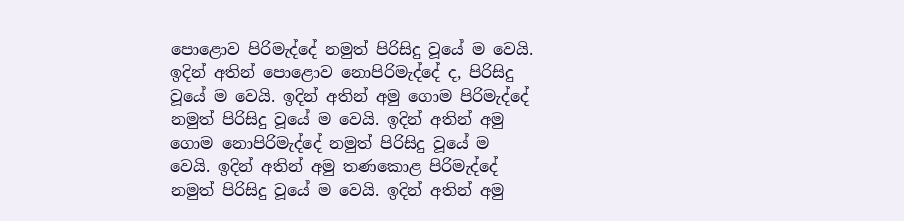පොළොව පිරිමැද්දේ නමුත් පිරිසිදු වූයේ ම වෙයි. ඉදින් අතින් පොළොව නොපිරිමැද්දේ ද, පිරිසිදු වූයේ ම වෙයි. ඉදින් අතින් අමු ගොම පිරිමැද්දේ නමුත් පිරිසිදු වූයේ ම වෙයි. ඉදින් අතින් අමු ගොම නොපිරිමැද්දේ නමුත් පිරිසිදු වූයේ ම වෙයි. ඉදින් අතින් අමු තණකොළ පිරිමැද්දේ නමුත් පිරිසිදු වූයේ ම වෙයි. ඉදින් අතින් අමු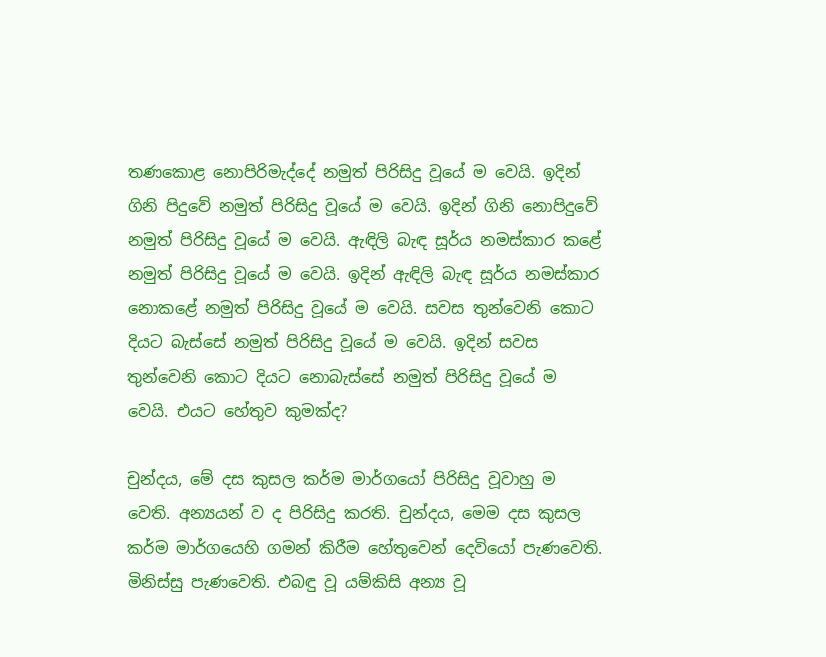තණකොළ නොපිරිමැද්දේ නමුත් පිරිසිදු වූයේ ම වෙයි. ඉදින් ගිනි පිදුවේ නමුත් පිරිසිදු වූයේ ම වෙයි. ඉදින් ගිනි නොපිදුවේ නමුත් පිරිසිදු වූයේ ම වෙයි. ඇඳිලි බැඳ සූර්ය නමස්කාර කළේ නමුත් පිරිසිදු වූයේ ම වෙයි. ඉදින් ඇඳිලි බැඳ සූර්ය නමස්කාර නොකළේ නමුත් පිරිසිදු වූයේ ම වෙයි. සවස තුන්වෙනි කොට දියට බැස්සේ නමුත් පිරිසිදු වූයේ ම වෙයි. ඉදින් සවස තුන්වෙනි කොට දියට නොබැස්සේ නමුත් පිරිසිදු වූයේ ම වෙයි. එයට හේතුව කුමක්ද?

චුන්දය, මේ දස කුසල කර්ම මාර්ගයෝ පිරිසිදු වූවාහු ම වෙති. අන්‍යයන් ව ද පිරිසිදු කරති. චුන්දය, මෙම දස කුසල කර්ම මාර්ගයෙහි ගමන් කිරීම හේතුවෙන් දෙවියෝ පැණවෙති. මිනිස්සු පැණවෙති. එබඳු වූ යම්කිසි අන්‍ය වූ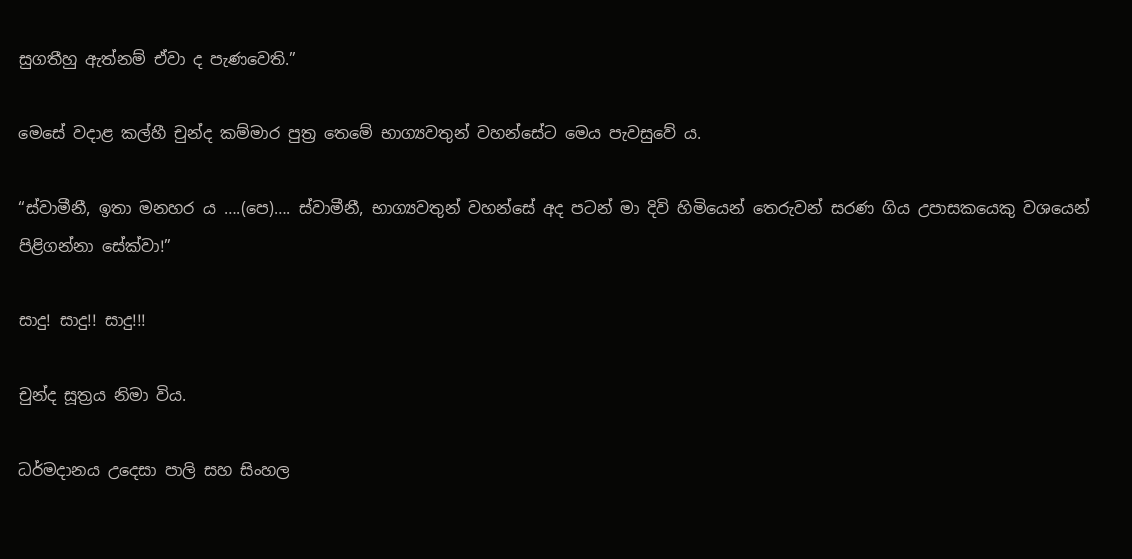සුගතීහු ඇත්නම් ඒවා ද පැණවෙති.”

මෙසේ වදාළ කල්හී චුන්ද කම්මාර පුත්‍ර තෙමේ භාග්‍යවතුන් වහන්සේට මෙය පැවසුවේ ය.

“ස්වාමීනී, ඉතා මනහර ය ….(පෙ)…. ස්වාමීනී, භාග්‍යවතුන් වහන්සේ අද පටන් මා දිවි හිමියෙන් තෙරුවන් සරණ ගිය උපාසකයෙකු වශයෙන් පිළිගන්නා සේක්වා!”

සාදු! සාදු!! සාදු!!!

චුන්ද සූත්‍රය නිමා විය.

ධර්මදානය උදෙසා පාලි සහ සිංහල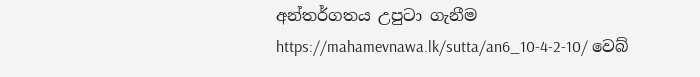අන්තර්ගතය උපුටා ගැනීම https://mahamevnawa.lk/sutta/an6_10-4-2-10/ වෙබ්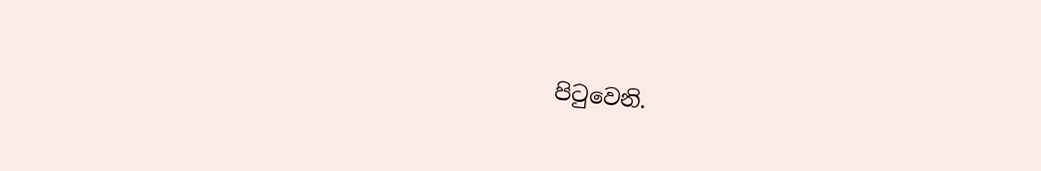පිටුවෙනි.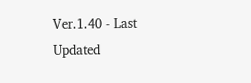Ver.1.40 - Last Updated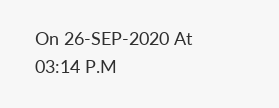On 26-SEP-2020 At 03:14 P.M